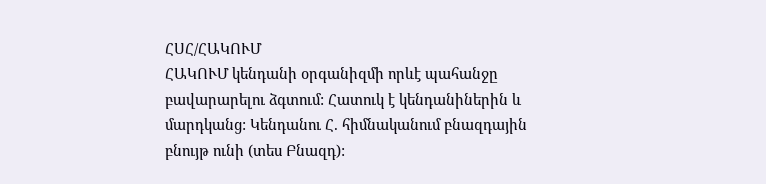ՀՍՀ/ՀԱԿՈՒՄ
ՀԱԿՈՒՄ կենդանի օրգանիզմի որևէ պահանջը բավարարելու ձգտում: Հատուկ է կենդանիներին և մարդկանց: Կենդանու Հ. հիմնականում բնազդային բնույթ ունի (տես Բնազդ):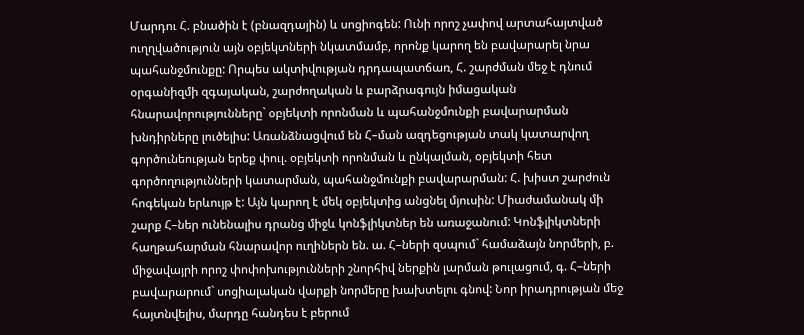Մարդու Հ. բնածին է (բնազդային) և սոցիոգեն: Ունի որոշ չափով արտահայտված ուղղվածություն այն օբյեկտների նկատմամբ, որոնք կարող են բավարարել նրա պահանջմունքը: Որպես ակտիվության դրդապատճառ, Հ. շարժման մեջ է դնում օրգանիզմի զգայական, շարժողական և բարձրագույն իմացական հնարավորությունները` օբյեկտի որոնման և պահանջմունքի բավարարման խնդիրները լուծելիս: Առանձնացվում են Հ–ման ազդեցության տակ կատարվող գործունեության երեք փուլ. օբյեկտի որոնման և ընկալման, օբյեկտի հետ գործողությունների կատարման, պահանջմունքի բավարարման: Հ. խիստ շարժուն հոգեկան երևույթ է: Այն կարող է մեկ օբյեկտից անցնել մյուսին: Միաժամանակ մի շարք Հ–ներ ունենալիս դրանց միջև կոնֆլիկտներ են առաջանում: Կոնֆլիկտների հաղթահարման հնարավոր ուղիներն են. ա. Հ–ների զսպում` համաձայն նորմերի, բ. միջավայրի որոշ փոփոխությունների շնորհիվ ներքին լարման թուլացում, գ. Հ–ների բավարարում` սոցիալական վարքի նորմերը խախտելու գնով: Նոր իրադրության մեջ հայտնվելիս, մարդը հանդես է բերում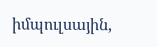իմպուլսային,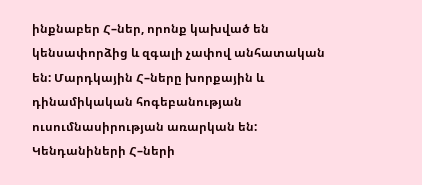ինքնաբեր Հ–ներ, որոնք կախված են կենսափորձից և զգալի չափով անհատական են: Մարդկային Հ–ները խորքային և դինամիկական հոգեբանության ուսումնասիրության առարկան են: Կենդանիների Հ–ների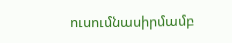ուսումնասիրմամբ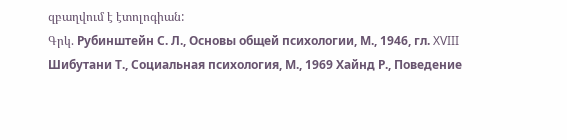զբաղվում է էտոլոգիան:
Գրկ. Рубинштейн С. Л., Основы общей психологии, М., 1946, гл. XVIII Шибутани Т., Социальная психология, М., 1969 Хайнд Р., Поведение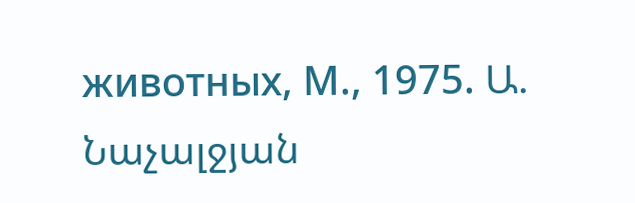животных, М., 1975. Ա. Նաչալջյան